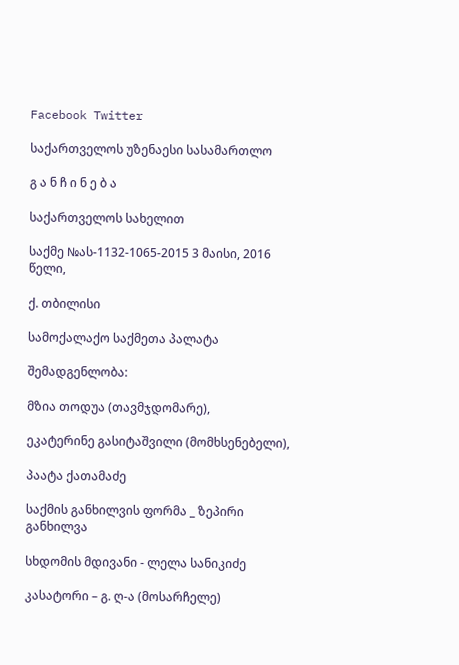Facebook Twitter

საქართველოს უზენაესი სასამართლო

გ ა ნ ჩ ი ნ ე ბ ა

საქართველოს სახელით

საქმე №ას-1132-1065-2015 3 მაისი, 2016 წელი,

ქ. თბილისი

სამოქალაქო საქმეთა პალატა

შემადგენლობა:

მზია თოდუა (თავმჯდომარე),

ეკატერინე გასიტაშვილი (მომხსენებელი),

პაატა ქათამაძე

საქმის განხილვის ფორმა _ ზეპირი განხილვა

სხდომის მდივანი - ლელა სანიკიძე

კასატორი – გ. ღ-ა (მოსარჩელე)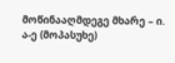მოწინააღმდეგე მხარე – ი. ა-ე (მოპასუხე)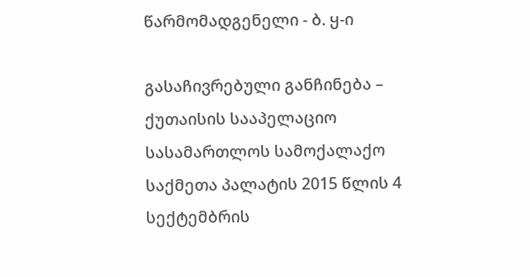წარმომადგენელი - ბ. ყ-ი

გასაჩივრებული განჩინება – ქუთაისის სააპელაციო სასამართლოს სამოქალაქო საქმეთა პალატის 2015 წლის 4 სექტემბრის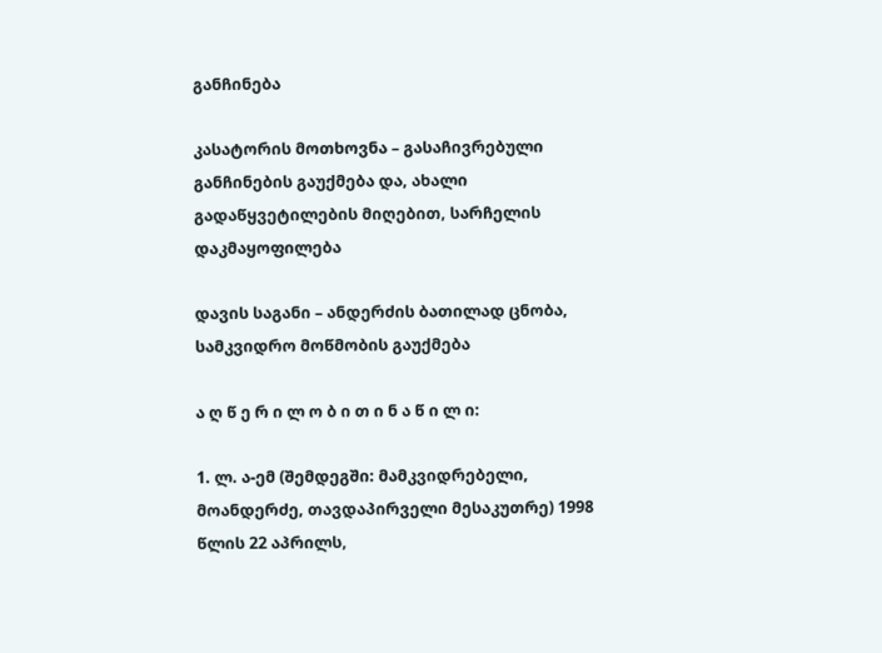განჩინება

კასატორის მოთხოვნა – გასაჩივრებული განჩინების გაუქმება და, ახალი გადაწყვეტილების მიღებით, სარჩელის დაკმაყოფილება

დავის საგანი – ანდერძის ბათილად ცნობა, სამკვიდრო მოწმობის გაუქმება

ა ღ წ ე რ ი ლ ო ბ ი თ ი ნ ა წ ი ლ ი:

1. ლ. ა-ემ (შემდეგში: მამკვიდრებელი, მოანდერძე, თავდაპირველი მესაკუთრე) 1998 წლის 22 აპრილს,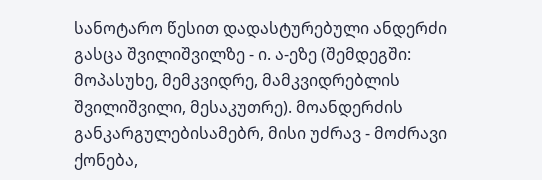სანოტარო წესით დადასტურებული ანდერძი გასცა შვილიშვილზე - ი. ა-ეზე (შემდეგში: მოპასუხე, მემკვიდრე, მამკვიდრებლის შვილიშვილი, მესაკუთრე). მოანდერძის განკარგულებისამებრ, მისი უძრავ - მოძრავი ქონება,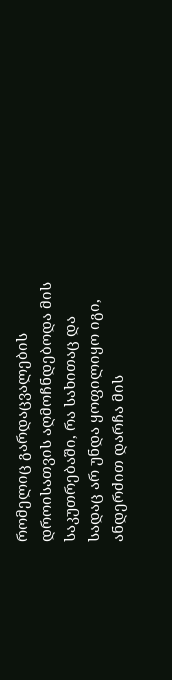რომელიც გარდაცვალების დროისათვის აღმოჩნდებოდა მის საკუთრებაში, რა სახითაც და სადაც არ უნდა ყოფილიყო იგი, ანდერძით დარჩა მის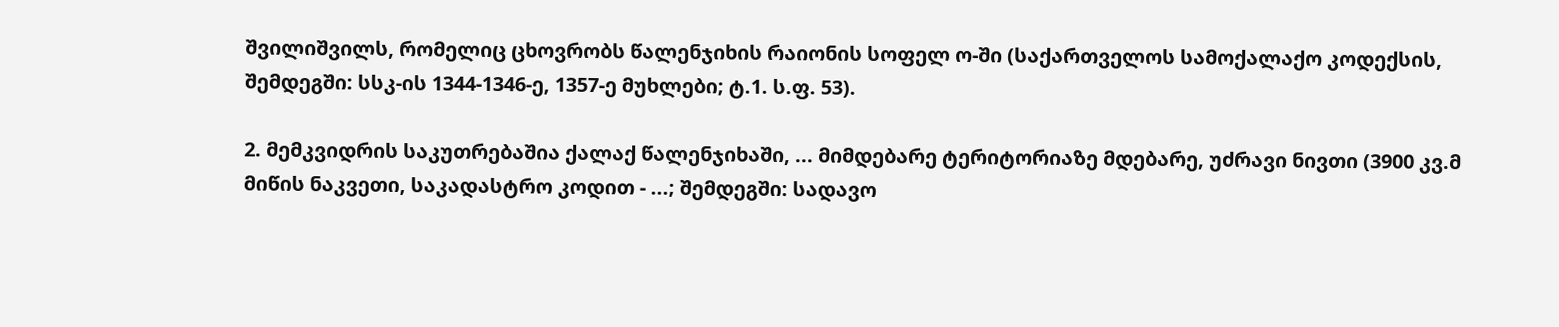შვილიშვილს, რომელიც ცხოვრობს წალენჯიხის რაიონის სოფელ ო-ში (საქართველოს სამოქალაქო კოდექსის, შემდეგში: სსკ-ის 1344-1346-ე, 1357-ე მუხლები; ტ.1. ს.ფ. 53).

2. მემკვიდრის საკუთრებაშია ქალაქ წალენჯიხაში, ... მიმდებარე ტერიტორიაზე მდებარე, უძრავი ნივთი (3900 კვ.მ მიწის ნაკვეთი, საკადასტრო კოდით - ...; შემდეგში: სადავო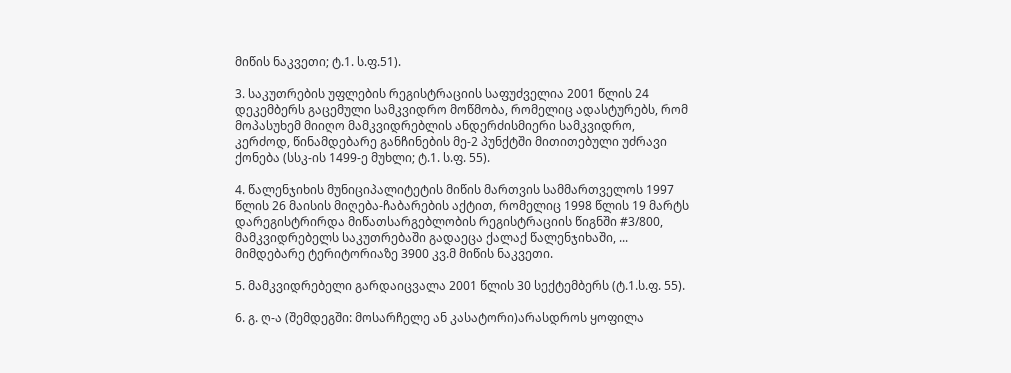მიწის ნაკვეთი; ტ.1. ს.ფ.51).

3. საკუთრების უფლების რეგისტრაციის საფუძველია 2001 წლის 24 დეკემბერს გაცემული სამკვიდრო მოწმობა, რომელიც ადასტურებს, რომ მოპასუხემ მიიღო მამკვიდრებლის ანდერძისმიერი სამკვიდრო, კერძოდ, წინამდებარე განჩინების მე-2 პუნქტში მითითებული უძრავი ქონება (სსკ-ის 1499-ე მუხლი; ტ.1. ს.ფ. 55).

4. წალენჯიხის მუნიციპალიტეტის მიწის მართვის სამმართველოს 1997 წლის 26 მაისის მიღება-ჩაბარების აქტით, რომელიც 1998 წლის 19 მარტს დარეგისტრირდა მიწათსარგებლობის რეგისტრაციის წიგნში #3/800, მამკვიდრებელს საკუთრებაში გადაეცა ქალაქ წალენჯიხაში, ... მიმდებარე ტერიტორიაზე 3900 კვ.მ მიწის ნაკვეთი.

5. მამკვიდრებელი გარდაიცვალა 2001 წლის 30 სექტემბერს (ტ.1.ს.ფ. 55).

6. გ. ღ-ა (შემდეგში: მოსარჩელე ან კასატორი)არასდროს ყოფილა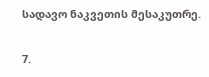სადავო ნაკვეთის მესაკუთრე.

7.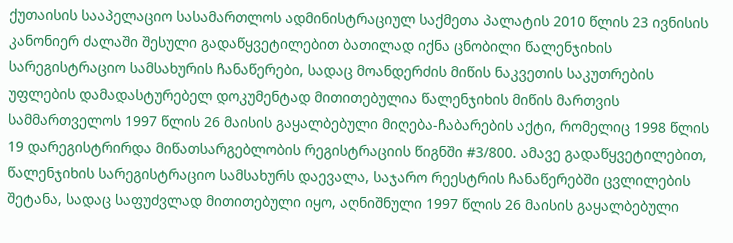ქუთაისის სააპელაციო სასამართლოს ადმინისტრაციულ საქმეთა პალატის 2010 წლის 23 ივნისის კანონიერ ძალაში შესული გადაწყვეტილებით ბათილად იქნა ცნობილი წალენჯიხის სარეგისტრაციო სამსახურის ჩანაწერები, სადაც მოანდერძის მიწის ნაკვეთის საკუთრების უფლების დამადასტურებელ დოკუმენტად მითითებულია წალენჯიხის მიწის მართვის სამმართველოს 1997 წლის 26 მაისის გაყალბებული მიღება-ჩაბარების აქტი, რომელიც 1998 წლის 19 დარეგისტრირდა მიწათსარგებლობის რეგისტრაციის წიგნში #3/800. ამავე გადაწყვეტილებით, წალენჯიხის სარეგისტრაციო სამსახურს დაევალა, საჯარო რეესტრის ჩანაწერებში ცვლილების შეტანა, სადაც საფუძვლად მითითებული იყო, აღნიშნული 1997 წლის 26 მაისის გაყალბებული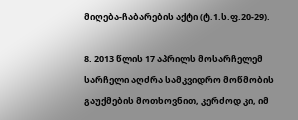მიღება-ჩაბარების აქტი (ტ.1.ს.ფ.20-29).

8. 2013 წლის 17 აპრილს მოსარჩელემ სარჩელი აღძრა სამკვიდრო მოწმობის გაუქმების მოთხოვნით, კერძოდ კი, იმ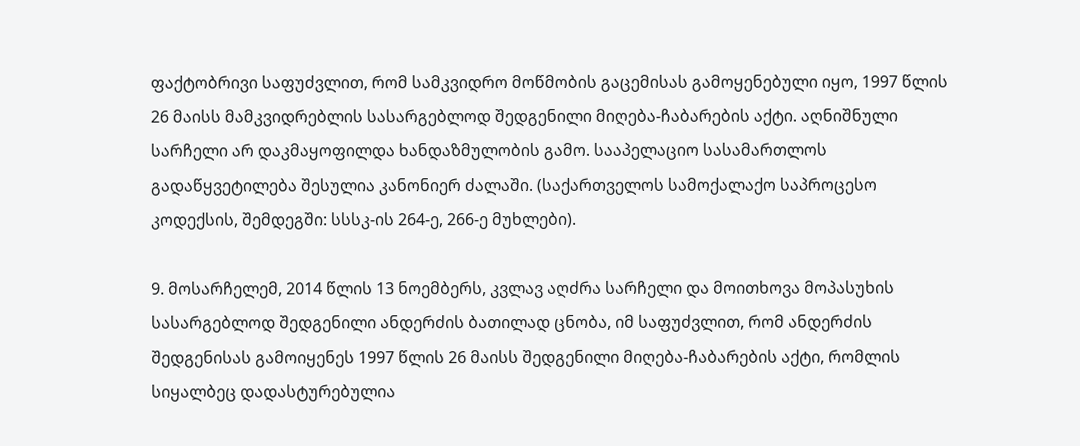ფაქტობრივი საფუძვლით, რომ სამკვიდრო მოწმობის გაცემისას გამოყენებული იყო, 1997 წლის 26 მაისს მამკვიდრებლის სასარგებლოდ შედგენილი მიღება-ჩაბარების აქტი. აღნიშნული სარჩელი არ დაკმაყოფილდა ხანდაზმულობის გამო. სააპელაციო სასამართლოს გადაწყვეტილება შესულია კანონიერ ძალაში. (საქართველოს სამოქალაქო საპროცესო კოდექსის, შემდეგში: სსსკ-ის 264-ე, 266-ე მუხლები).

9. მოსარჩელემ, 2014 წლის 13 ნოემბერს, კვლავ აღძრა სარჩელი და მოითხოვა მოპასუხის სასარგებლოდ შედგენილი ანდერძის ბათილად ცნობა, იმ საფუძვლით, რომ ანდერძის შედგენისას გამოიყენეს 1997 წლის 26 მაისს შედგენილი მიღება-ჩაბარების აქტი, რომლის სიყალბეც დადასტურებულია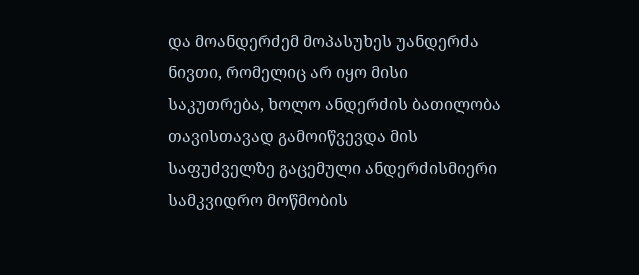და მოანდერძემ მოპასუხეს უანდერძა ნივთი, რომელიც არ იყო მისი საკუთრება, ხოლო ანდერძის ბათილობა თავისთავად გამოიწვევდა მის საფუძველზე გაცემული ანდერძისმიერი სამკვიდრო მოწმობის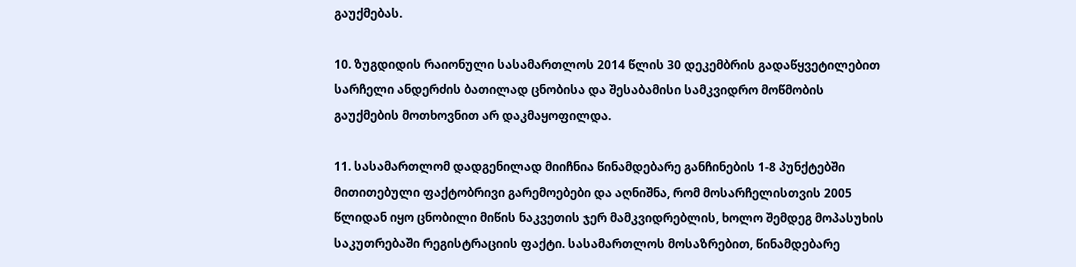გაუქმებას.

10. ზუგდიდის რაიონული სასამართლოს 2014 წლის 30 დეკემბრის გადაწყვეტილებით სარჩელი ანდერძის ბათილად ცნობისა და შესაბამისი სამკვიდრო მოწმობის გაუქმების მოთხოვნით არ დაკმაყოფილდა.

11. სასამართლომ დადგენილად მიიჩნია წინამდებარე განჩინების 1-8 პუნქტებში მითითებული ფაქტობრივი გარემოებები და აღნიშნა, რომ მოსარჩელისთვის 2005 წლიდან იყო ცნობილი მიწის ნაკვეთის ჯერ მამკვიდრებლის, ხოლო შემდეგ მოპასუხის საკუთრებაში რეგისტრაციის ფაქტი. სასამართლოს მოსაზრებით, წინამდებარე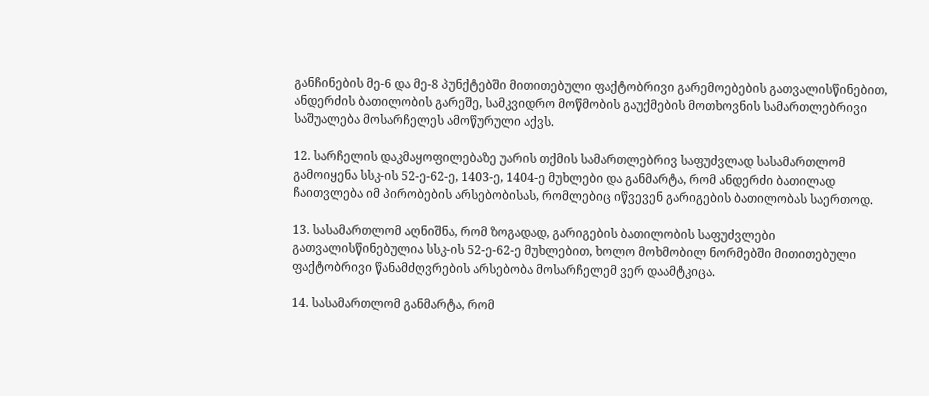განჩინების მე-6 და მე-8 პუნქტებში მითითებული ფაქტობრივი გარემოებების გათვალისწინებით, ანდერძის ბათილობის გარეშე, სამკვიდრო მოწმობის გაუქმების მოთხოვნის სამართლებრივი საშუალება მოსარჩელეს ამოწურული აქვს.

12. სარჩელის დაკმაყოფილებაზე უარის თქმის სამართლებრივ საფუძვლად სასამართლომ გამოიყენა სსკ-ის 52-ე-62-ე, 1403-ე, 1404-ე მუხლები და განმარტა, რომ ანდერძი ბათილად ჩაითვლება იმ პირობების არსებობისას, რომლებიც იწვევენ გარიგების ბათილობას საერთოდ.

13. სასამართლომ აღნიშნა, რომ ზოგადად, გარიგების ბათილობის საფუძვლები გათვალისწინებულია სსკ-ის 52-ე-62-ე მუხლებით, ხოლო მოხმობილ ნორმებში მითითებული ფაქტობრივი წანამძღვრების არსებობა მოსარჩელემ ვერ დაამტკიცა.

14. სასამართლომ განმარტა, რომ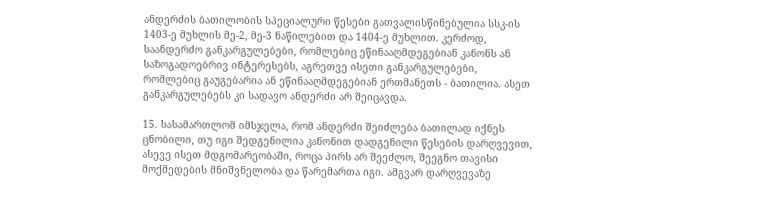ანდერძის ბათილობის სპეციალური წესები გათვალისწინებულია სსკ-ის 1403-ე მუხლის მე-2, მე-3 ნაწილებით და 1404-ე მუხლით. კერძოდ, საანდერძო განკარგულებები, რომლებიც ეწინააღმდეგებიან კანონს ან საზოგადოებრივ ინტერესებს, აგრეთვე ისეთი განკარგულებები, რომლებიც გაუგებარია ან ეწინააღმდეგებიან ერთმანეთს - ბათილია. ასეთ განკარგულებებს კი სადავო ანდერძი არ შეიცავდა.

15. სასამართლომ იმსჯელა, რომ ანდერძი შეიძლება ბათილად იქნეს ცნობილი, თუ იგი შედგენილია კანონით დადგენილი წესების დარღვევით, ასევე ისეთ მდგომარეობაში, როცა პირს არ შეეძლო, შეეგნო თავისი მოქმედების მნიშვნელობა და წარემართა იგი. ამგვარ დარღვევაზე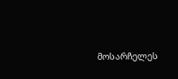მოსარჩელეს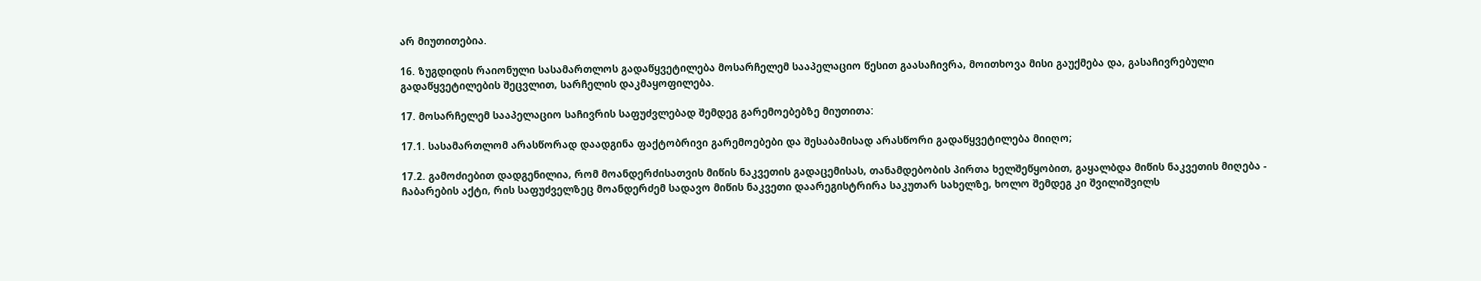არ მიუთითებია.

16. ზუგდიდის რაიონული სასამართლოს გადაწყვეტილება მოსარჩელემ სააპელაციო წესით გაასაჩივრა, მოითხოვა მისი გაუქმება და, გასაჩივრებული გადაწყვეტილების შეცვლით, სარჩელის დაკმაყოფილება.

17. მოსარჩელემ სააპელაციო საჩივრის საფუძვლებად შემდეგ გარემოებებზე მიუთითა:

17.1. სასამართლომ არასწორად დაადგინა ფაქტობრივი გარემოებები და შესაბამისად არასწორი გადაწყვეტილება მიიღო;

17.2. გამოძიებით დადგენილია, რომ მოანდერძისათვის მიწის ნაკვეთის გადაცემისას, თანამდებობის პირთა ხელშეწყობით, გაყალბდა მიწის ნაკვეთის მიღება - ჩაბარების აქტი, რის საფუძველზეც მოანდერძემ სადავო მიწის ნაკვეთი დაარეგისტრირა საკუთარ სახელზე, ხოლო შემდეგ კი შვილიშვილს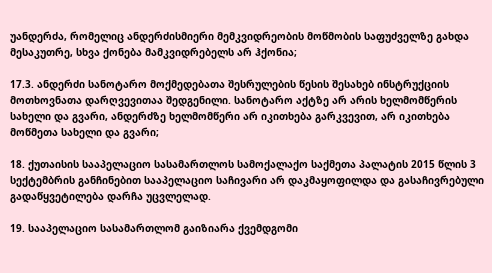უანდერძა, რომელიც ანდერძისმიერი მემკვიდრეობის მოწმობის საფუძველზე გახდა მესაკუთრე, სხვა ქონება მამკვიდრებელს არ ჰქონია;

17.3. ანდერძი სანოტარო მოქმედებათა შესრულების წესის შესახებ ინსტრუქციის მოთხოვნათა დარღვევითაა შედგენილი. სანოტარო აქტზე არ არის ხელმომწერის სახელი და გვარი, ანდერძზე ხელმომწერი არ იკითხება გარკვევით, არ იკითხება მოწმეთა სახელი და გვარი;

18. ქუთაისის სააპელაციო სასამართლოს სამოქალაქო საქმეთა პალატის 2015 წლის 3 სექტემბრის განჩინებით სააპელაციო საჩივარი არ დაკმაყოფილდა და გასაჩივრებული გადაწყვეტილება დარჩა უცვლელად.

19. სააპელაციო სასამართლომ გაიზიარა ქვემდგომი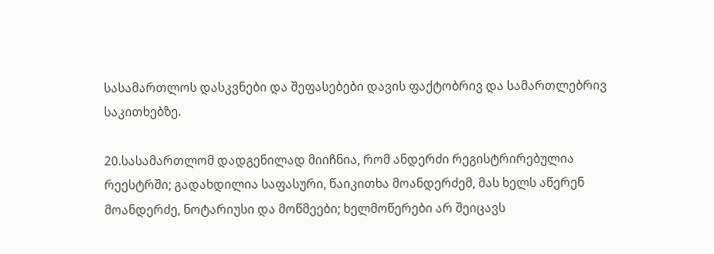სასამართლოს დასკვნები და შეფასებები დავის ფაქტობრივ და სამართლებრივ საკითხებზე.

20.სასამართლომ დადგენილად მიიჩნია, რომ ანდერძი რეგისტრირებულია რეესტრში; გადახდილია საფასური, წაიკითხა მოანდერძემ, მას ხელს აწერენ მოანდერძე, ნოტარიუსი და მოწმეები; ხელმოწერები არ შეიცავს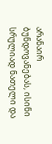არანაირ ბუნდოვანებას, ისინი სრულიად ნათელი და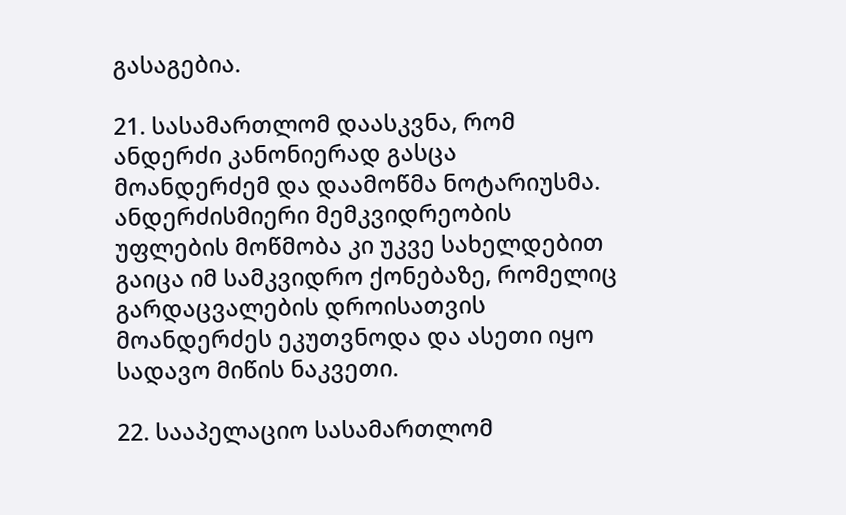გასაგებია.

21. სასამართლომ დაასკვნა, რომ ანდერძი კანონიერად გასცა მოანდერძემ და დაამოწმა ნოტარიუსმა. ანდერძისმიერი მემკვიდრეობის უფლების მოწმობა კი უკვე სახელდებით გაიცა იმ სამკვიდრო ქონებაზე, რომელიც გარდაცვალების დროისათვის მოანდერძეს ეკუთვნოდა და ასეთი იყო სადავო მიწის ნაკვეთი.

22. სააპელაციო სასამართლომ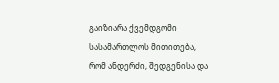გაიზიარა ქვემდგომი სასამართლოს მითითება, რომ ანდერძი, შედგენისა და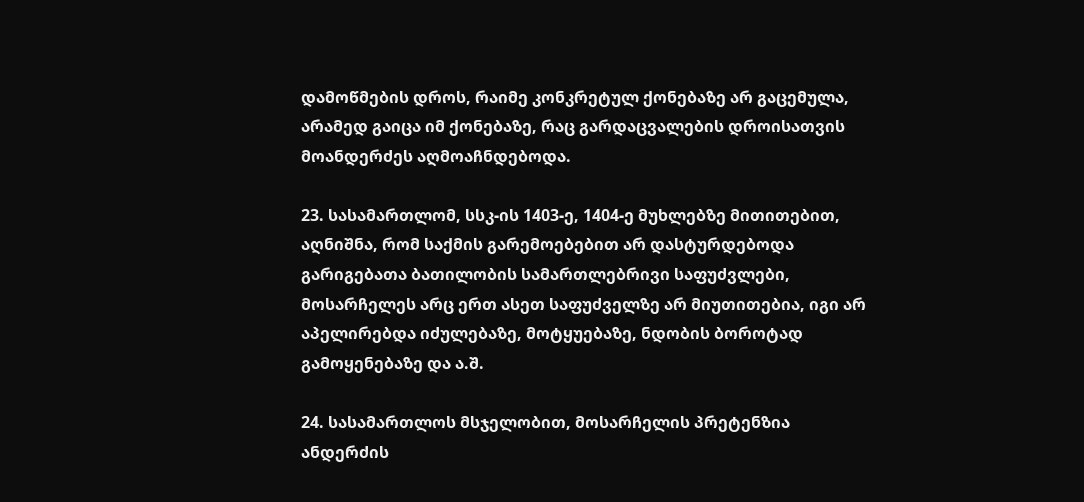დამოწმების დროს, რაიმე კონკრეტულ ქონებაზე არ გაცემულა, არამედ გაიცა იმ ქონებაზე, რაც გარდაცვალების დროისათვის მოანდერძეს აღმოაჩნდებოდა.

23. სასამართლომ, სსკ-ის 1403-ე, 1404-ე მუხლებზე მითითებით, აღნიშნა, რომ საქმის გარემოებებით არ დასტურდებოდა გარიგებათა ბათილობის სამართლებრივი საფუძვლები, მოსარჩელეს არც ერთ ასეთ საფუძველზე არ მიუთითებია, იგი არ აპელირებდა იძულებაზე, მოტყუებაზე, ნდობის ბოროტად გამოყენებაზე და ა.შ.

24. სასამართლოს მსჯელობით, მოსარჩელის პრეტენზია ანდერძის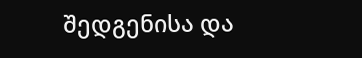შედგენისა და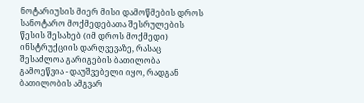ნოტარიუსის მიერ მისი დამოწმების დროს სანოტარო მოქმედებათა შესრულების წესის შესახებ (იმ დროს მოქმედი) ინსტრუქციის დარღვევაზე, რასაც შესაძლოა გარიგების ბათილობა გამოეწვია - დაუშვებელი იყო, რადგან ბათილობის ამგვარ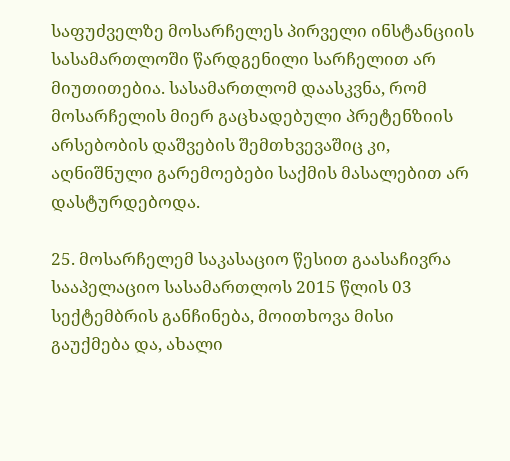საფუძველზე მოსარჩელეს პირველი ინსტანციის სასამართლოში წარდგენილი სარჩელით არ მიუთითებია. სასამართლომ დაასკვნა, რომ მოსარჩელის მიერ გაცხადებული პრეტენზიის არსებობის დაშვების შემთხვევაშიც კი, აღნიშნული გარემოებები საქმის მასალებით არ დასტურდებოდა.

25. მოსარჩელემ საკასაციო წესით გაასაჩივრა სააპელაციო სასამართლოს 2015 წლის 03 სექტემბრის განჩინება, მოითხოვა მისი გაუქმება და, ახალი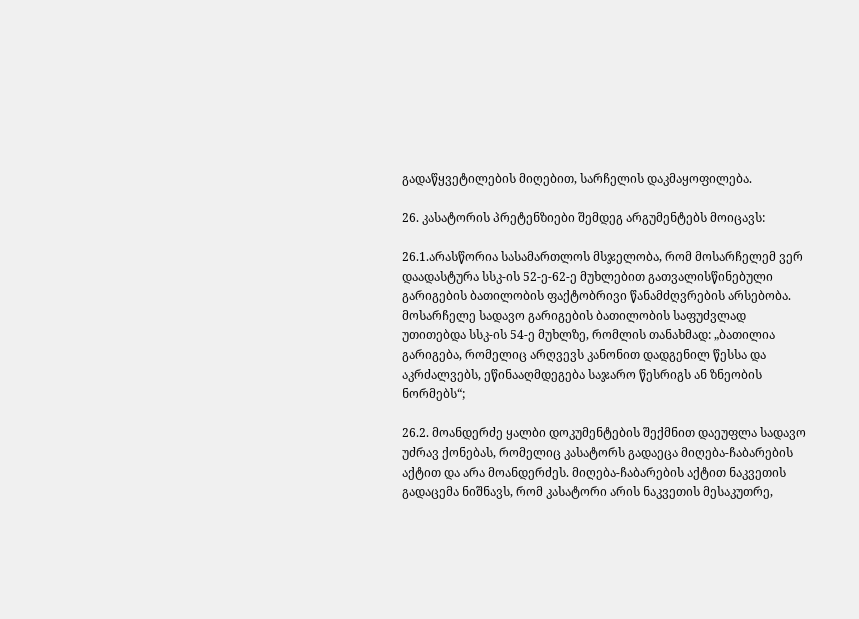გადაწყვეტილების მიღებით, სარჩელის დაკმაყოფილება.

26. კასატორის პრეტენზიები შემდეგ არგუმენტებს მოიცავს:

26.1.არასწორია სასამართლოს მსჯელობა, რომ მოსარჩელემ ვერ დაადასტურა სსკ-ის 52-ე-62-ე მუხლებით გათვალისწინებული გარიგების ბათილობის ფაქტობრივი წანამძღვრების არსებობა. მოსარჩელე სადავო გარიგების ბათილობის საფუძვლად უთითებდა სსკ-ის 54-ე მუხლზე, რომლის თანახმად: „ბათილია გარიგება, რომელიც არღვევს კანონით დადგენილ წესსა და აკრძალვებს, ეწინააღმდეგება საჯარო წესრიგს ან ზნეობის ნორმებს“;

26.2. მოანდერძე ყალბი დოკუმენტების შექმნით დაეუფლა სადავო უძრავ ქონებას, რომელიც კასატორს გადაეცა მიღება-ჩაბარების აქტით და არა მოანდერძეს. მიღება-ჩაბარების აქტით ნაკვეთის გადაცემა ნიშნავს, რომ კასატორი არის ნაკვეთის მესაკუთრე,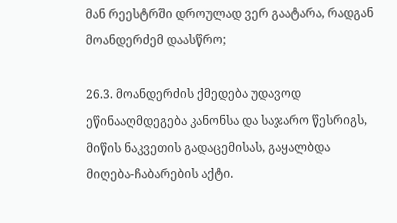მან რეესტრში დროულად ვერ გაატარა, რადგან მოანდერძემ დაასწრო;

26.3. მოანდერძის ქმედება უდავოდ ეწინააღმდეგება კანონსა და საჯარო წესრიგს, მიწის ნაკვეთის გადაცემისას, გაყალბდა მიღება-ჩაბარების აქტი.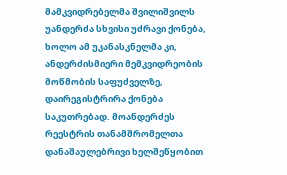მამკვიდრებელმა შვილიშვილს უანდერძა სხვისი უძრავი ქონება, ხოლო ამ უკანასკნელმა კი, ანდერძისმიერი მემკვიდრეობის მოწმობის საფუძველზე, დაირეგისტრირა ქონება საკუთრებად. მოანდერძეს რეესტრის თანამშრომელთა დანაშაულებრივი ხელშეწყობით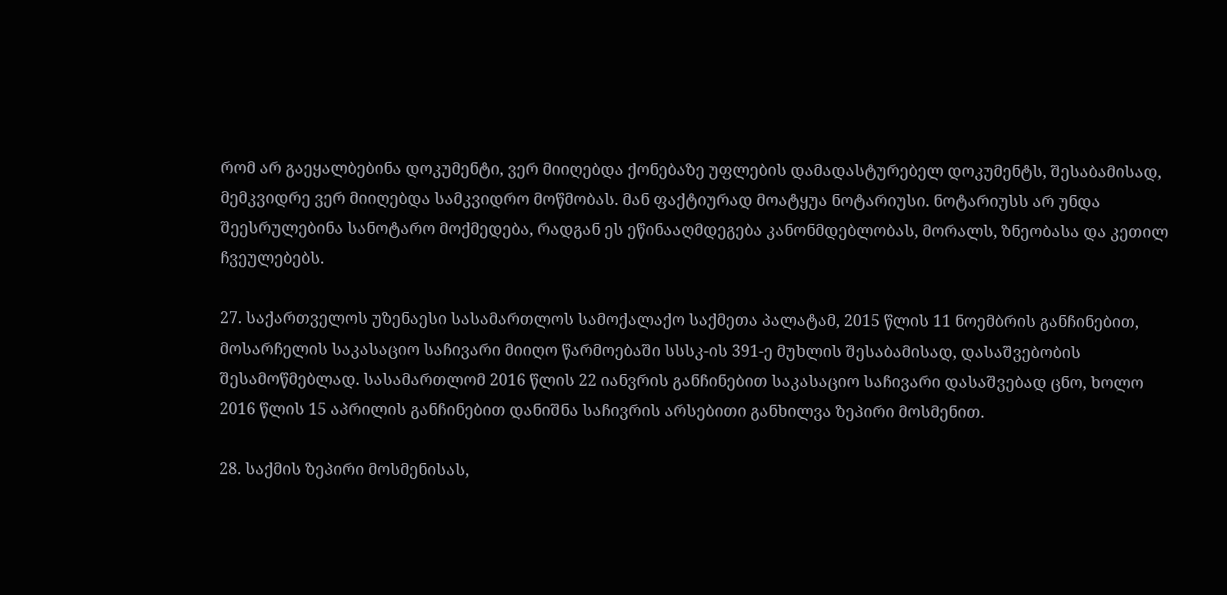რომ არ გაეყალბებინა დოკუმენტი, ვერ მიიღებდა ქონებაზე უფლების დამადასტურებელ დოკუმენტს, შესაბამისად, მემკვიდრე ვერ მიიღებდა სამკვიდრო მოწმობას. მან ფაქტიურად მოატყუა ნოტარიუსი. ნოტარიუსს არ უნდა შეესრულებინა სანოტარო მოქმედება, რადგან ეს ეწინააღმდეგება კანონმდებლობას, მორალს, ზნეობასა და კეთილ ჩვეულებებს.

27. საქართველოს უზენაესი სასამართლოს სამოქალაქო საქმეთა პალატამ, 2015 წლის 11 ნოემბრის განჩინებით, მოსარჩელის საკასაციო საჩივარი მიიღო წარმოებაში სსსკ-ის 391-ე მუხლის შესაბამისად, დასაშვებობის შესამოწმებლად. სასამართლომ 2016 წლის 22 იანვრის განჩინებით საკასაციო საჩივარი დასაშვებად ცნო, ხოლო 2016 წლის 15 აპრილის განჩინებით დანიშნა საჩივრის არსებითი განხილვა ზეპირი მოსმენით.

28. საქმის ზეპირი მოსმენისას,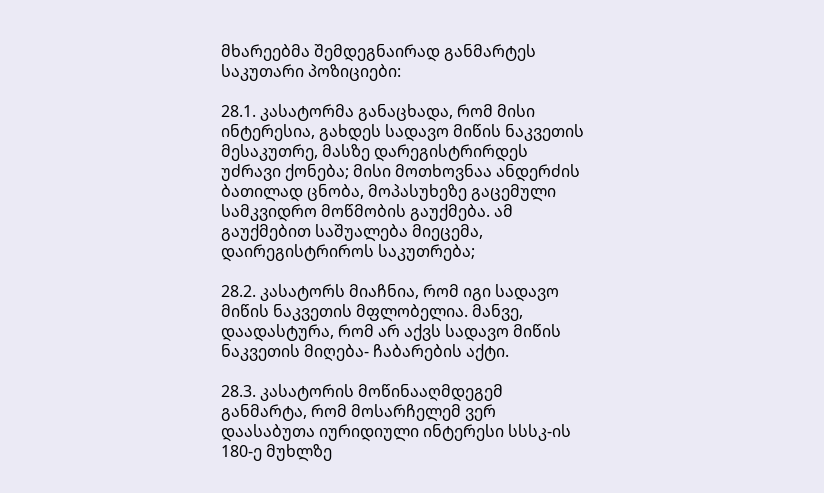მხარეებმა შემდეგნაირად განმარტეს საკუთარი პოზიციები:

28.1. კასატორმა განაცხადა, რომ მისი ინტერესია, გახდეს სადავო მიწის ნაკვეთის მესაკუთრე, მასზე დარეგისტრირდეს უძრავი ქონება; მისი მოთხოვნაა ანდერძის ბათილად ცნობა, მოპასუხეზე გაცემული სამკვიდრო მოწმობის გაუქმება. ამ გაუქმებით საშუალება მიეცემა, დაირეგისტრიროს საკუთრება;

28.2. კასატორს მიაჩნია, რომ იგი სადავო მიწის ნაკვეთის მფლობელია. მანვე, დაადასტურა, რომ არ აქვს სადავო მიწის ნაკვეთის მიღება- ჩაბარების აქტი.

28.3. კასატორის მოწინააღმდეგემ განმარტა, რომ მოსარჩელემ ვერ დაასაბუთა იურიდიული ინტერესი სსსკ-ის 180-ე მუხლზე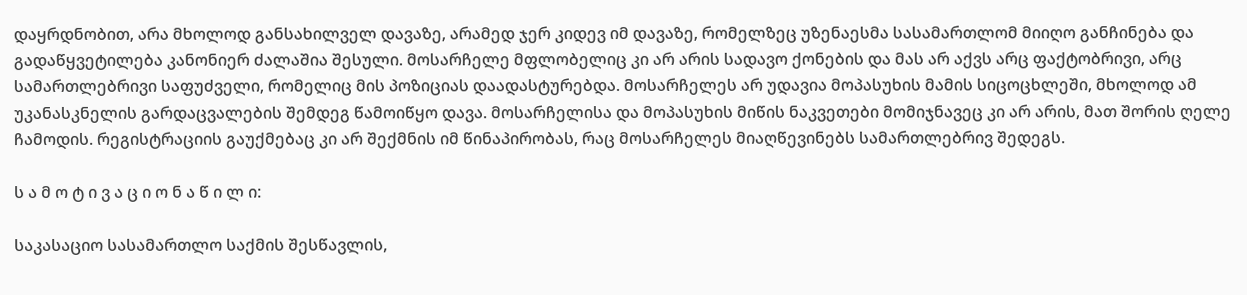დაყრდნობით, არა მხოლოდ განსახილველ დავაზე, არამედ ჯერ კიდევ იმ დავაზე, რომელზეც უზენაესმა სასამართლომ მიიღო განჩინება და გადაწყვეტილება კანონიერ ძალაშია შესული. მოსარჩელე მფლობელიც კი არ არის სადავო ქონების და მას არ აქვს არც ფაქტობრივი, არც სამართლებრივი საფუძველი, რომელიც მის პოზიციას დაადასტურებდა. მოსარჩელეს არ უდავია მოპასუხის მამის სიცოცხლეში, მხოლოდ ამ უკანასკნელის გარდაცვალების შემდეგ წამოიწყო დავა. მოსარჩელისა და მოპასუხის მიწის ნაკვეთები მომიჯნავეც კი არ არის, მათ შორის ღელე ჩამოდის. რეგისტრაციის გაუქმებაც კი არ შექმნის იმ წინაპირობას, რაც მოსარჩელეს მიაღწევინებს სამართლებრივ შედეგს.

ს ა მ ო ტ ი ვ ა ც ი ო ნ ა წ ი ლ ი:

საკასაციო სასამართლო საქმის შესწავლის,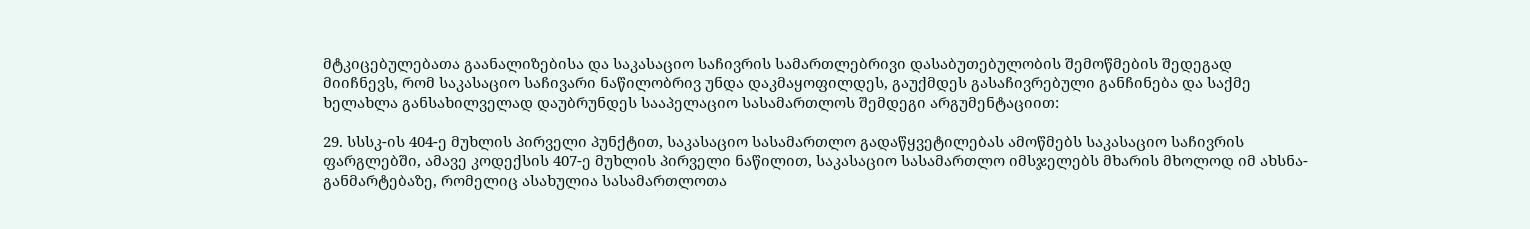მტკიცებულებათა გაანალიზებისა და საკასაციო საჩივრის სამართლებრივი დასაბუთებულობის შემოწმების შედეგად მიიჩნევს, რომ საკასაციო საჩივარი ნაწილობრივ უნდა დაკმაყოფილდეს, გაუქმდეს გასაჩივრებული განჩინება და საქმე ხელახლა განსახილველად დაუბრუნდეს სააპელაციო სასამართლოს შემდეგი არგუმენტაციით:

29. სსსკ-ის 404-ე მუხლის პირველი პუნქტით, საკასაციო სასამართლო გადაწყვეტილებას ამოწმებს საკასაციო საჩივრის ფარგლებში, ამავე კოდექსის 407-ე მუხლის პირველი ნაწილით, საკასაციო სასამართლო იმსჯელებს მხარის მხოლოდ იმ ახსნა-განმარტებაზე, რომელიც ასახულია სასამართლოთა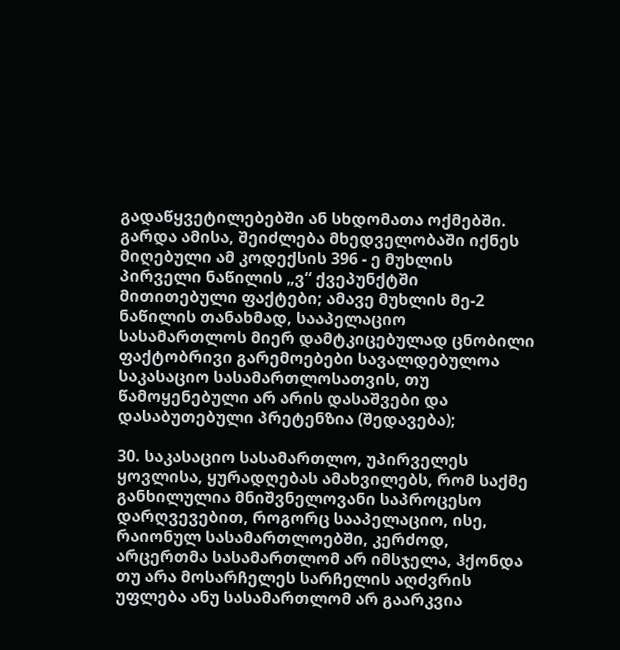გადაწყვეტილებებში ან სხდომათა ოქმებში. გარდა ამისა, შეიძლება მხედველობაში იქნეს მიღებული ამ კოდექსის 396 - ე მუხლის პირველი ნაწილის „ვ“ ქვეპუნქტში მითითებული ფაქტები; ამავე მუხლის მე-2 ნაწილის თანახმად, სააპელაციო სასამართლოს მიერ დამტკიცებულად ცნობილი ფაქტობრივი გარემოებები სავალდებულოა საკასაციო სასამართლოსათვის, თუ წამოყენებული არ არის დასაშვები და დასაბუთებული პრეტენზია (შედავება);

30. საკასაციო სასამართლო, უპირველეს ყოვლისა, ყურადღებას ამახვილებს, რომ საქმე განხილულია მნიშვნელოვანი საპროცესო დარღვევებით, როგორც სააპელაციო, ისე, რაიონულ სასამართლოებში, კერძოდ, არცერთმა სასამართლომ არ იმსჯელა, ჰქონდა თუ არა მოსარჩელეს სარჩელის აღძვრის უფლება ანუ სასამართლომ არ გაარკვია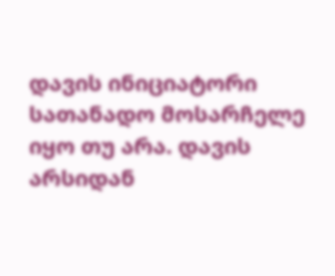დავის ინიციატორი სათანადო მოსარჩელე იყო თუ არა. დავის არსიდან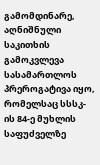გამომდინარე, აღნიშნული საკითხის გამოკვლევა სასამართლოს პრეროგატივა იყო, რომელსაც სსსკ-ის 84-ე მუხლის საფუძველზე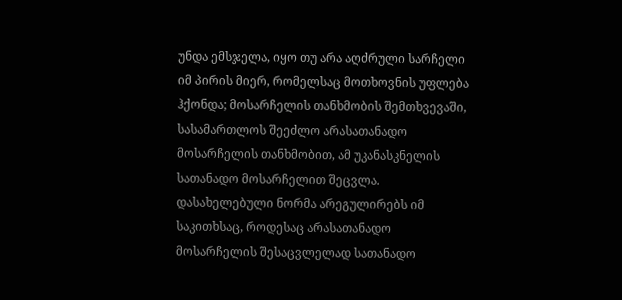უნდა ემსჯელა, იყო თუ არა აღძრული სარჩელი იმ პირის მიერ, რომელსაც მოთხოვნის უფლება ჰქონდა; მოსარჩელის თანხმობის შემთხვევაში, სასამართლოს შეეძლო არასათანადო მოსარჩელის თანხმობით, ამ უკანასკნელის სათანადო მოსარჩელით შეცვლა. დასახელებული ნორმა არეგულირებს იმ საკითხსაც, როდესაც არასათანადო მოსარჩელის შესაცვლელად სათანადო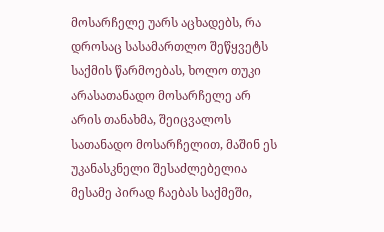მოსარჩელე უარს აცხადებს, რა დროსაც სასამართლო შეწყვეტს საქმის წარმოებას, ხოლო თუკი არასათანადო მოსარჩელე არ არის თანახმა, შეიცვალოს სათანადო მოსარჩელით, მაშინ ეს უკანასკნელი შესაძლებელია მესამე პირად ჩაებას საქმეში,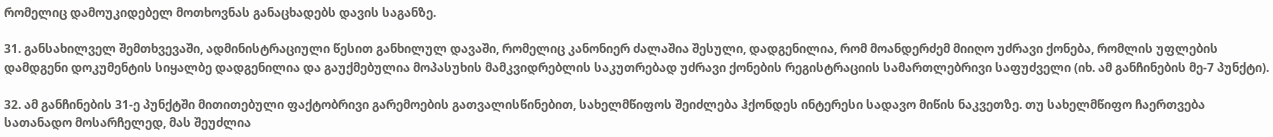რომელიც დამოუკიდებელ მოთხოვნას განაცხადებს დავის საგანზე.

31. განსახილველ შემთხვევაში, ადმინისტრაციული წესით განხილულ დავაში, რომელიც კანონიერ ძალაშია შესული, დადგენილია, რომ მოანდერძემ მიიღო უძრავი ქონება, რომლის უფლების დამდგენი დოკუმენტის სიყალბე დადგენილია და გაუქმებულია მოპასუხის მამკვიდრებლის საკუთრებად უძრავი ქონების რეგისტრაციის სამართლებრივი საფუძველი (იხ. ამ განჩინების მე-7 პუნქტი).

32. ამ განჩინების 31-ე პუნქტში მითითებული ფაქტობრივი გარემოების გათვალისწინებით, სახელმწიფოს შეიძლება ჰქონდეს ინტერესი სადავო მიწის ნაკვეთზე. თუ სახელმწიფო ჩაერთვება სათანადო მოსარჩელედ, მას შეუძლია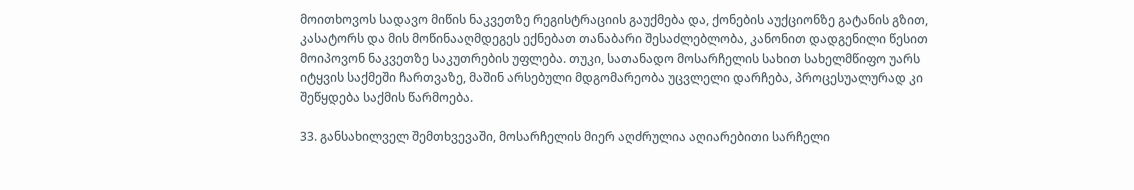მოითხოვოს სადავო მიწის ნაკვეთზე რეგისტრაციის გაუქმება და, ქონების აუქციონზე გატანის გზით, კასატორს და მის მოწინააღმდეგეს ექნებათ თანაბარი შესაძლებლობა, კანონით დადგენილი წესით მოიპოვონ ნაკვეთზე საკუთრების უფლება. თუკი, სათანადო მოსარჩელის სახით სახელმწიფო უარს იტყვის საქმეში ჩართვაზე, მაშინ არსებული მდგომარეობა უცვლელი დარჩება, პროცესუალურად კი შეწყდება საქმის წარმოება.

33. განსახილველ შემთხვევაში, მოსარჩელის მიერ აღძრულია აღიარებითი სარჩელი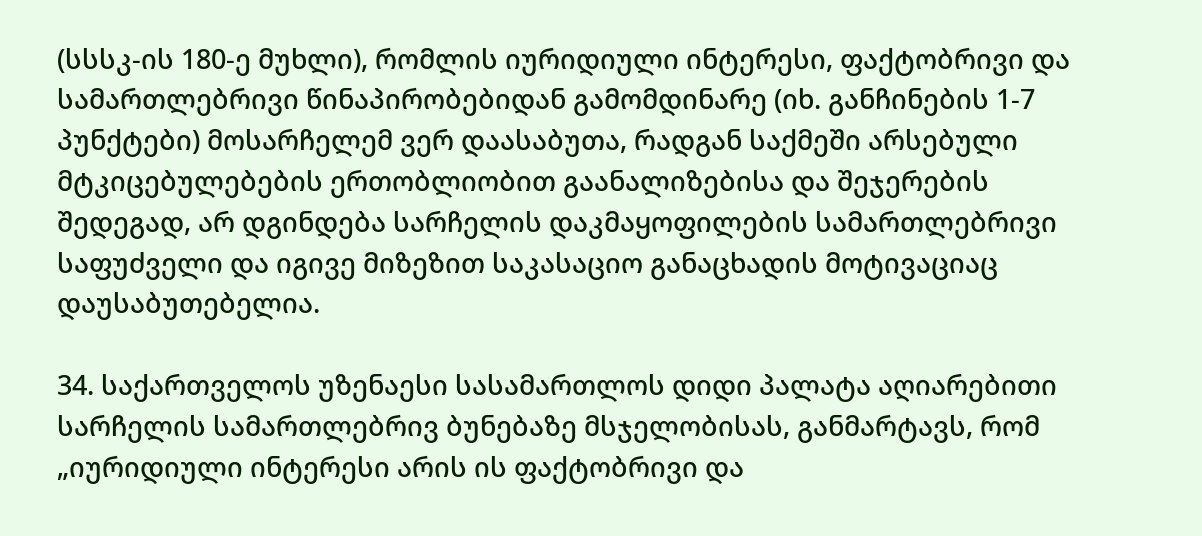(სსსკ-ის 180-ე მუხლი), რომლის იურიდიული ინტერესი, ფაქტობრივი და სამართლებრივი წინაპირობებიდან გამომდინარე (იხ. განჩინების 1-7 პუნქტები) მოსარჩელემ ვერ დაასაბუთა, რადგან საქმეში არსებული მტკიცებულებების ერთობლიობით გაანალიზებისა და შეჯერების შედეგად, არ დგინდება სარჩელის დაკმაყოფილების სამართლებრივი საფუძველი და იგივე მიზეზით საკასაციო განაცხადის მოტივაციაც დაუსაბუთებელია.

34. საქართველოს უზენაესი სასამართლოს დიდი პალატა აღიარებითი სარჩელის სამართლებრივ ბუნებაზე მსჯელობისას, განმარტავს, რომ „იურიდიული ინტერესი არის ის ფაქტობრივი და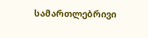სამართლებრივი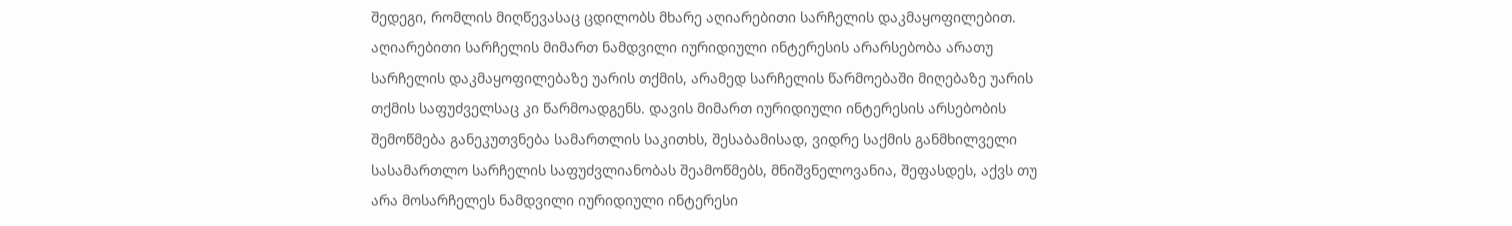შედეგი, რომლის მიღწევასაც ცდილობს მხარე აღიარებითი სარჩელის დაკმაყოფილებით. აღიარებითი სარჩელის მიმართ ნამდვილი იურიდიული ინტერესის არარსებობა არათუ სარჩელის დაკმაყოფილებაზე უარის თქმის, არამედ სარჩელის წარმოებაში მიღებაზე უარის თქმის საფუძველსაც კი წარმოადგენს. დავის მიმართ იურიდიული ინტერესის არსებობის შემოწმება განეკუთვნება სამართლის საკითხს, შესაბამისად, ვიდრე საქმის განმხილველი სასამართლო სარჩელის საფუძვლიანობას შეამოწმებს, მნიშვნელოვანია, შეფასდეს, აქვს თუ არა მოსარჩელეს ნამდვილი იურიდიული ინტერესი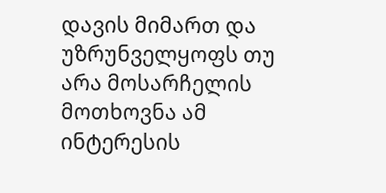დავის მიმართ და უზრუნველყოფს თუ არა მოსარჩელის მოთხოვნა ამ ინტერესის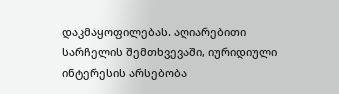დაკმაყოფილებას. აღიარებითი სარჩელის შემთხვევაში, იურიდიული ინტერესის არსებობა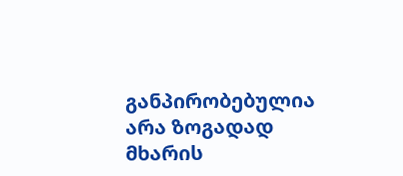განპირობებულია არა ზოგადად მხარის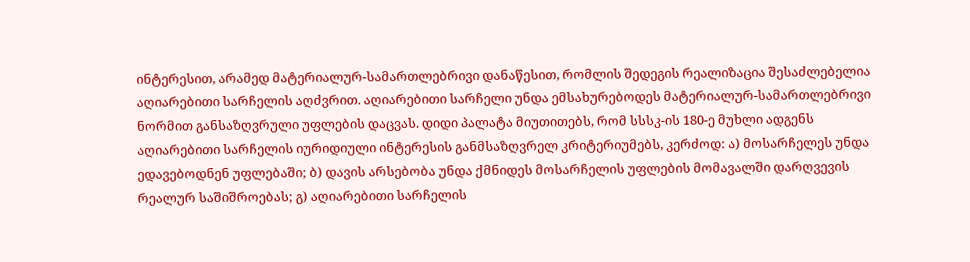ინტერესით, არამედ მატერიალურ-სამართლებრივი დანაწესით, რომლის შედეგის რეალიზაცია შესაძლებელია აღიარებითი სარჩელის აღძვრით. აღიარებითი სარჩელი უნდა ემსახურებოდეს მატერიალურ-სამართლებრივი ნორმით განსაზღვრული უფლების დაცვას. დიდი პალატა მიუთითებს, რომ სსსკ-ის 180-ე მუხლი ადგენს აღიარებითი სარჩელის იურიდიული ინტერესის განმსაზღვრელ კრიტერიუმებს, კერძოდ: ა) მოსარჩელეს უნდა ედავებოდნენ უფლებაში; ბ) დავის არსებობა უნდა ქმნიდეს მოსარჩელის უფლების მომავალში დარღვევის რეალურ საშიშროებას; გ) აღიარებითი სარჩელის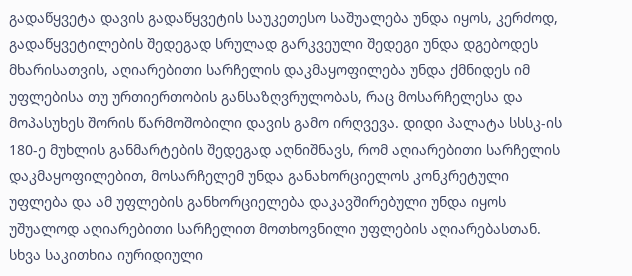გადაწყვეტა დავის გადაწყვეტის საუკეთესო საშუალება უნდა იყოს, კერძოდ, გადაწყვეტილების შედეგად სრულად გარკვეული შედეგი უნდა დგებოდეს მხარისათვის, აღიარებითი სარჩელის დაკმაყოფილება უნდა ქმნიდეს იმ უფლებისა თუ ურთიერთობის განსაზღვრულობას, რაც მოსარჩელესა და მოპასუხეს შორის წარმოშობილი დავის გამო ირღვევა. დიდი პალატა სსსკ-ის 180-ე მუხლის განმარტების შედეგად აღნიშნავს, რომ აღიარებითი სარჩელის დაკმაყოფილებით, მოსარჩელემ უნდა განახორციელოს კონკრეტული უფლება და ამ უფლების განხორციელება დაკავშირებული უნდა იყოს უშუალოდ აღიარებითი სარჩელით მოთხოვნილი უფლების აღიარებასთან. სხვა საკითხია იურიდიული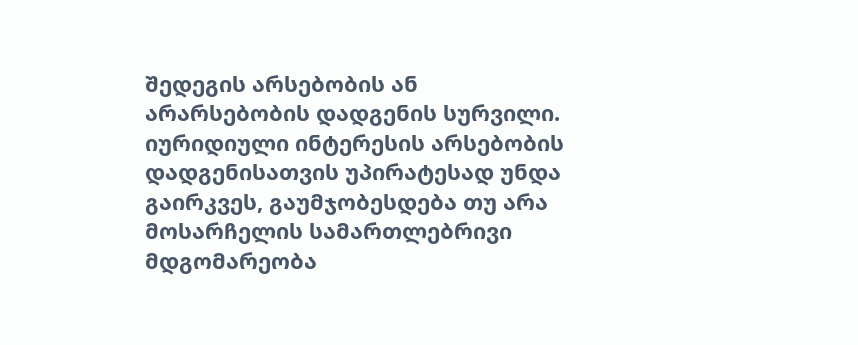შედეგის არსებობის ან არარსებობის დადგენის სურვილი. იურიდიული ინტერესის არსებობის დადგენისათვის უპირატესად უნდა გაირკვეს, გაუმჯობესდება თუ არა მოსარჩელის სამართლებრივი მდგომარეობა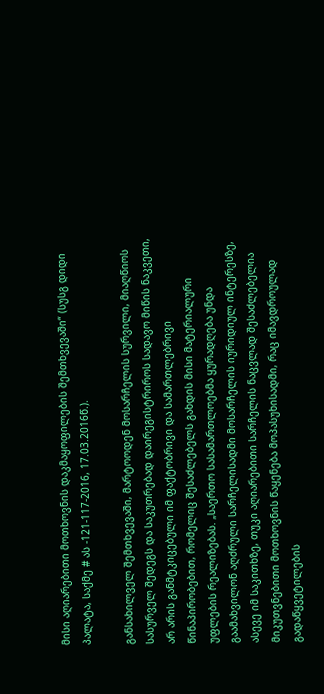მისი აღიარებითი მოთხოვნის დაკმაყოფილების შემთხვევაში“ (სუსგ დიდი პალატა, საქმე # ას -121-117-2016, 17.03.2016წ.).

განსახილველ შემთხვევაში, მარტოოდენ მოსარჩელის სურვილი, მიაღწიოს სასურველ შედეგს და საკუთრებად დაირეგისტრიროს სადავო მიწის ნაკვეთი, არ არის განმტკიცებული იმ ფაქტობრივი და სამართლებრივი წინაპირობებით, რომელიც შესაძლებელს გახდის მისი მატერიალური უფლების რეალიზებას. „საერთო სასამართლოებმა ყურადღება უნდა გაამახვილონ აღძრული სარჩელისადმი მოსარჩელის იურიდიულ ინტერესზე, ასევე იმ საკითხზე, თუკი აღიარებითი სარჩელის ნაცვლად შესაძლებელია მიკუთვნებითი მოთხოვნის წაყენება მოპასუხისადმი, რაც იმავდროულად გადაწყვეტილების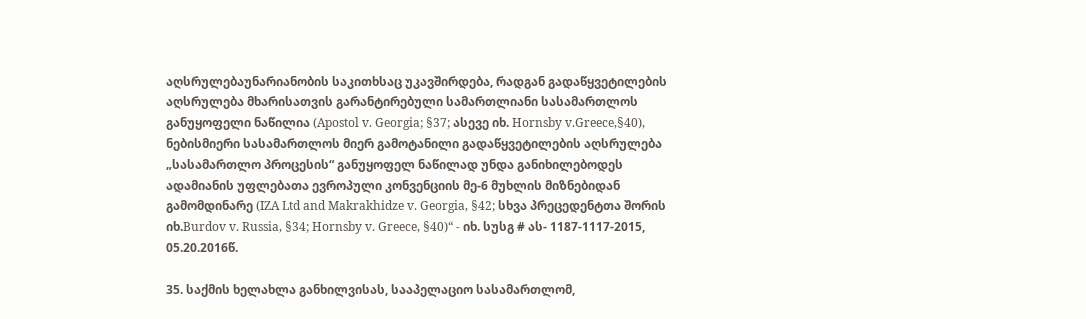აღსრულებაუნარიანობის საკითხსაც უკავშირდება, რადგან გადაწყვეტილების აღსრულება მხარისათვის გარანტირებული სამართლიანი სასამართლოს განუყოფელი ნაწილია (Apostol v. Georgia; §37; ასევე იხ. Hornsby v.Greece,§40), ნებისმიერი სასამართლოს მიერ გამოტანილი გადაწყვეტილების აღსრულება „სასამართლო პროცესის“ განუყოფელ ნაწილად უნდა განიხილებოდეს ადამიანის უფლებათა ევროპული კონვენციის მე-6 მუხლის მიზნებიდან გამომდინარე (IZA Ltd and Makrakhidze v. Georgia, §42; სხვა პრეცედენტთა შორის იხ.Burdov v. Russia, §34; Hornsby v. Greece, §40)“ - იხ. სუსგ # ას- 1187-1117-2015, 05.20.2016წ.

35. საქმის ხელახლა განხილვისას, სააპელაციო სასამართლომ,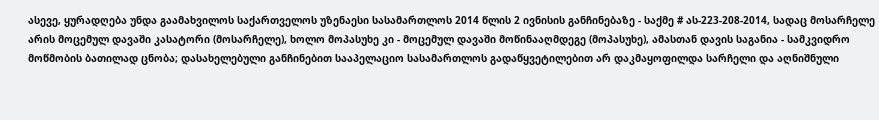ასევე, ყურადღება უნდა გაამახვილოს საქართველოს უზენაესი სასამართლოს 2014 წლის 2 ივნისის განჩინებაზე - საქმე # ას-223-208-2014, სადაც მოსარჩელე არის მოცემულ დავაში კასატორი (მოსარჩელე), ხოლო მოპასუხე კი - მოცემულ დავაში მოწინააღმდეგე (მოპასუხე), ამასთან დავის საგანია - სამკვიდრო მოწმობის ბათილად ცნობა; დასახელებული განჩინებით სააპელაციო სასამართლოს გადაწყვეტილებით არ დაკმაყოფილდა სარჩელი და აღნიშნული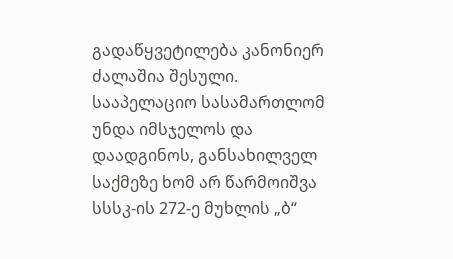გადაწყვეტილება კანონიერ ძალაშია შესული. სააპელაციო სასამართლომ უნდა იმსჯელოს და დაადგინოს, განსახილველ საქმეზე ხომ არ წარმოიშვა სსსკ-ის 272-ე მუხლის „ბ“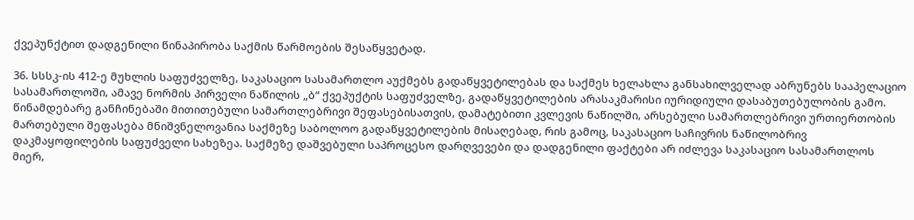ქვეპუნქტით დადგენილი წინაპირობა საქმის წარმოების შესაწყვეტად.

36. სსსკ-ის 412-ე მუხლის საფუძველზე, საკასაციო სასამართლო აუქმებს გადაწყვეტილებას და საქმეს ხელახლა განსახილველად აბრუნებს სააპელაციო სასამართლოში, ამავე ნორმის პირველი ნაწილის „ბ“ ქვეპუქტის საფუძველზე, გადაწყვეტილების არასაკმარისი იურიდიული დასაბუთებულობის გამო. წინამდებარე განჩინებაში მითითებული სამართლებრივი შეფასებისათვის, დამატებითი კვლევის ნაწილში, არსებული სამართლებრივი ურთიერთობის მართებული შეფასება მნიშვნელოვანია საქმეზე საბოლოო გადაწყვეტილების მისაღებად, რის გამოც, საკასაციო საჩივრის ნაწილობრივ დაკმაყოფილების საფუძველი სახეზეა. საქმეზე დაშვებული საპროცესო დარღვევები და დადგენილი ფაქტები არ იძლევა საკასაციო სასამართლოს მიერ,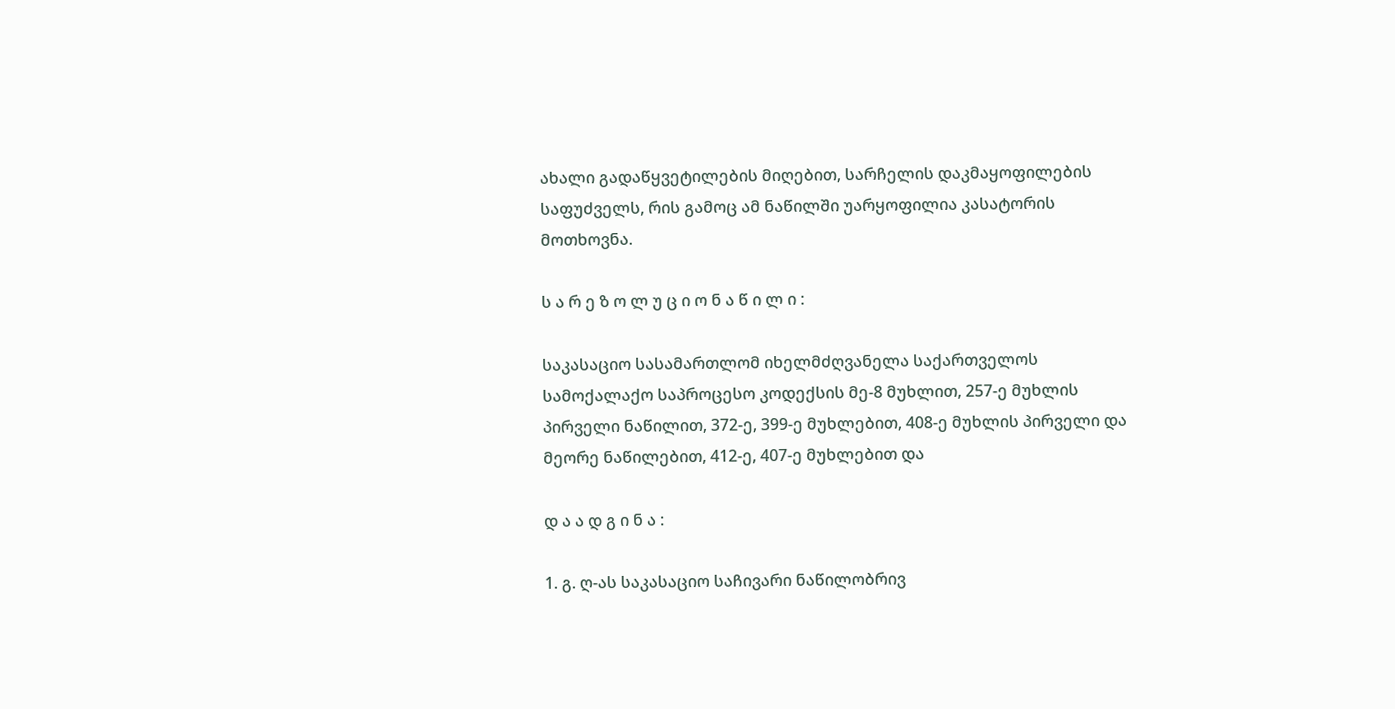ახალი გადაწყვეტილების მიღებით, სარჩელის დაკმაყოფილების საფუძველს, რის გამოც ამ ნაწილში უარყოფილია კასატორის მოთხოვნა.

ს ა რ ე ზ ო ლ უ ც ი ო ნ ა წ ი ლ ი :

საკასაციო სასამართლომ იხელმძღვანელა საქართველოს სამოქალაქო საპროცესო კოდექსის მე-8 მუხლით, 257-ე მუხლის პირველი ნაწილით, 372-ე, 399-ე მუხლებით, 408-ე მუხლის პირველი და მეორე ნაწილებით, 412-ე, 407-ე მუხლებით და

დ ა ა დ გ ი ნ ა :

1. გ. ღ-ას საკასაციო საჩივარი ნაწილობრივ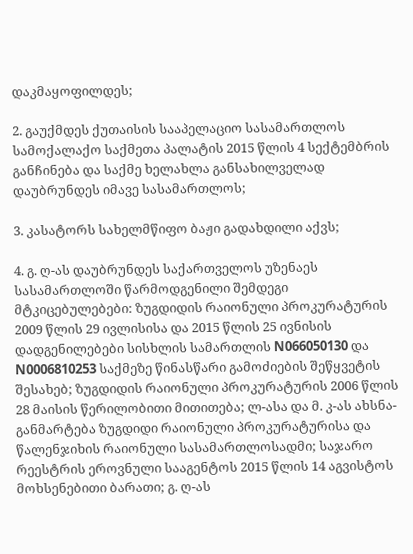დაკმაყოფილდეს;

2. გაუქმდეს ქუთაისის სააპელაციო სასამართლოს სამოქალაქო საქმეთა პალატის 2015 წლის 4 სექტემბრის განჩინება და საქმე ხელახლა განსახილველად დაუბრუნდეს იმავე სასამართლოს;

3. კასატორს სახელმწიფო ბაჟი გადახდილი აქვს;

4. გ. ღ-ას დაუბრუნდეს საქართველოს უზენაეს სასამართლოში წარმოდგენილი შემდეგი მტკიცებულებები: ზუგდიდის რაიონული პროკურატურის 2009 წლის 29 ივლისისა და 2015 წლის 25 ივნისის დადგენილებები სისხლის სამართლის N066050130 და N0006810253 საქმეზე წინასწარი გამოძიების შეწყვეტის შესახებ; ზუგდიდის რაიონული პროკურატურის 2006 წლის 28 მაისის წერილობითი მითითება; ლ-ასა და მ. კ-ას ახსნა-განმარტება ზუგდიდი რაიონული პროკურატურისა და წალენჯიხის რაიონული სასამართლოსადმი; საჯარო რეესტრის ეროვნული სააგენტოს 2015 წლის 14 აგვისტოს მოხსენებითი ბარათი; გ. ღ-ას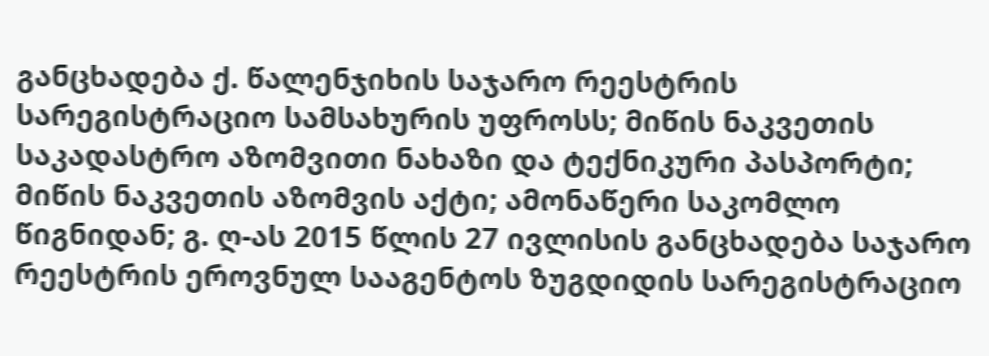განცხადება ქ. წალენჯიხის საჯარო რეესტრის სარეგისტრაციო სამსახურის უფროსს; მიწის ნაკვეთის საკადასტრო აზომვითი ნახაზი და ტექნიკური პასპორტი; მიწის ნაკვეთის აზომვის აქტი; ამონაწერი საკომლო წიგნიდან; გ. ღ-ას 2015 წლის 27 ივლისის განცხადება საჯარო რეესტრის ეროვნულ სააგენტოს ზუგდიდის სარეგისტრაციო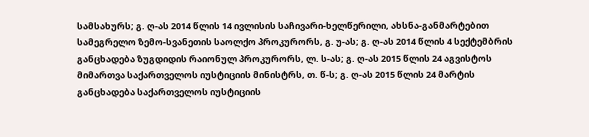სამსახურს; გ. ღ-ას 2014 წლის 14 ივლისის საჩივარი-ხელწერილი, ახსნა-განმარტებით სამეგრელო ზემო-სვანეთის საოლქო პროკურორს, გ. უ-ას; გ. ღ-ას 2014 წლის 4 სექტემბრის განცხადება ზუგდიდის რაიონულ პროკურორს, ლ. ს-ას; გ. ღ-ას 2015 წლის 24 აგვისტოს მიმართვა საქართველოს იუსტიციის მინისტრს, თ. წ-ს; გ. ღ-ას 2015 წლის 24 მარტის განცხადება საქართველოს იუსტიციის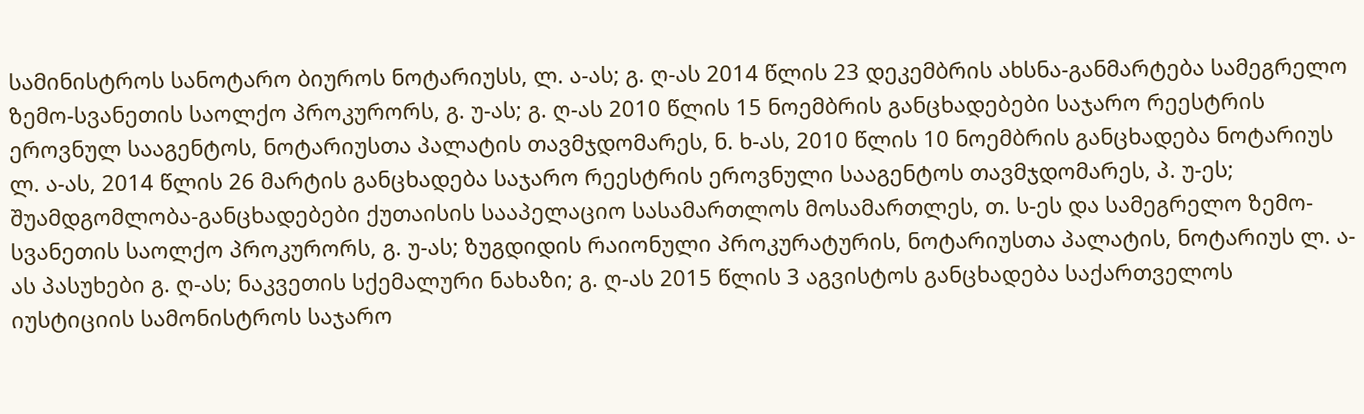სამინისტროს სანოტარო ბიუროს ნოტარიუსს, ლ. ა-ას; გ. ღ-ას 2014 წლის 23 დეკემბრის ახსნა-განმარტება სამეგრელო ზემო-სვანეთის საოლქო პროკურორს, გ. უ-ას; გ. ღ-ას 2010 წლის 15 ნოემბრის განცხადებები საჯარო რეესტრის ეროვნულ სააგენტოს, ნოტარიუსთა პალატის თავმჯდომარეს, ნ. ხ-ას, 2010 წლის 10 ნოემბრის განცხადება ნოტარიუს ლ. ა-ას, 2014 წლის 26 მარტის განცხადება საჯარო რეესტრის ეროვნული სააგენტოს თავმჯდომარეს, პ. უ-ეს; შუამდგომლობა-განცხადებები ქუთაისის სააპელაციო სასამართლოს მოსამართლეს, თ. ს-ეს და სამეგრელო ზემო-სვანეთის საოლქო პროკურორს, გ. უ-ას; ზუგდიდის რაიონული პროკურატურის, ნოტარიუსთა პალატის, ნოტარიუს ლ. ა-ას პასუხები გ. ღ-ას; ნაკვეთის სქემალური ნახაზი; გ. ღ-ას 2015 წლის 3 აგვისტოს განცხადება საქართველოს იუსტიციის სამონისტროს საჯარო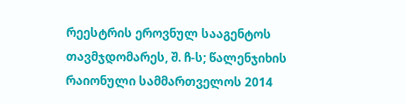რეესტრის ეროვნულ სააგენტოს თავმჯდომარეს, შ. ჩ-ს; წალენჯიხის რაიონული სამმართველოს 2014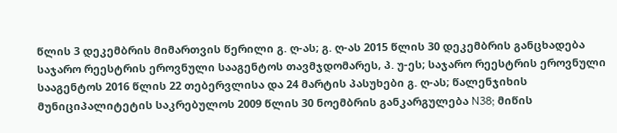წლის 3 დეკემბრის მიმართვის წერილი გ. ღ-ას; გ. ღ-ას 2015 წლის 30 დეკემბრის განცხადება საჯარო რეესტრის ეროვნული სააგენტოს თავმჯდომარეს, პ. უ-ეს; საჯარო რეესტრის ეროვნული სააგენტოს 2016 წლის 22 თებერვლისა და 24 მარტის პასუხები გ. ღ-ას; წალენჯიხის მუნიციპალიტეტის საკრებულოს 2009 წლის 30 ნოემბრის განკარგულება N38; მიწის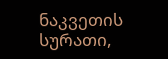ნაკვეთის სურათი,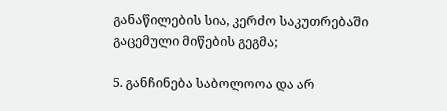განაწილების სია, კერძო საკუთრებაში გაცემული მიწების გეგმა;

5. განჩინება საბოლოოა და არ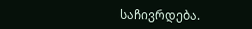საჩივრდება.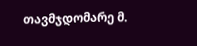თავმჯდომარე მ.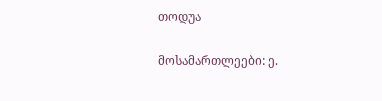თოდუა

მოსამართლეები: ე.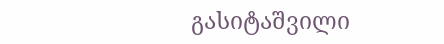გასიტაშვილი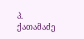პ. ქათამაძე